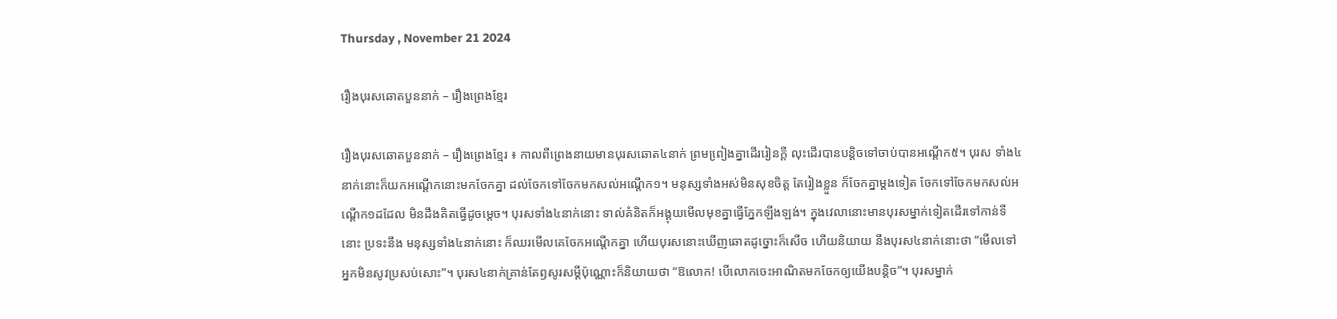Thursday , November 21 2024

រឿងបុរសឆោតបួននាក់ – រឿងព្រេងខ្មែរ

រឿងបុរសឆោតបួននាក់ – រឿងព្រេងខ្មែរ ៖ កាលពីព្រេងនាយមានបុរសឆោត៤នាក់ ព្រមពៀ្រងគ្នាដើររៀនក្តី លុះដើរបានបន្តិចទៅចាប់បានអណ្តើក៥។ បុរស ទាំង៤នាក់នោះក៏យកអណ្តើកនោះមកចែកគ្នា ដល់ចែកទៅចែកមកសល់អណ្តើក១។ មនុស្សទាំងអស់មិនសុខចិត្ត តែរៀងខ្លួន ក៏ចែកគ្នាម្តងទៀត ចែកទៅចែកមកសល់អណើ្តក១ដដែល មិនដឹងគិតធ្វើដូចមេ្តច។ បុរសទាំង៤នាក់នោះ ទាល់គំនិតក៏អង្គុយមើលមុខគ្នាធ្វើភែ្នកឡីងឡង់។ ក្នុងវេលានោះមានបុរសម្នាក់ទៀតដើរទៅកាន់ទីនោះ ប្រទះនឹង មនុស្សទាំង៤នាក់នោះ ក៏ឈរមើលគេចែកអណ្តើកគ្នា ហើយបុរសនោះឃើញឆោតដូច្នោះក៏សើច ហើយនិយាយ នឹងបុរស៤នាក់នោះថា “មើលទៅអ្នកមិនសូវប្រសប់សោះ”។ បុរស៤នាក់គ្រាន់តែឭសូរសម្តីប៉ុណ្ណោះក៏និយាយថា “ឱលោក! បើលោកចេះអាណិតមកចែកឲ្យយើងបន្តិច”។ បុរសម្នាក់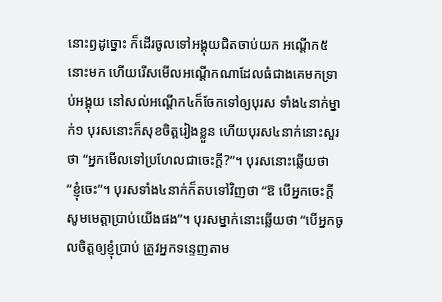នោះឭដូច្នោះ ក៏ដើរចូលទៅអង្គុយជិតចាប់យក អណ្តើក៥នោះមក ហើយរើសមើលអណ្តើកណាដែលធំជាងគេមកទ្រាប់អង្គុយ នៅសល់អណ្តើក៤ក៏ចែកទៅឲ្យបុរស ទាំង៤នាក់ម្នាក់១ បុរសនោះក៏សុខចិត្តរៀងខ្លួន ហើយបុរស៤នាក់នោះសួរថា “អ្នកមើលទៅប្រហែលជាចេះក្តី?”។ បុរសនោះឆ្លើយថា “ខ្ញុំចេះ”។ បុរសទាំង៤នាក់ក៏តបទៅវិញថា “ឱ បើអ្នកចេះក្តី សូមមេត្តាប្រាប់យើងផង”។ បុរសម្នាក់នោះឆ្លើយថា “បើអ្នកចូលចិត្តឲ្យខ្ញុំប្រាប់ ត្រូវអ្នកទនេ្ទញតាម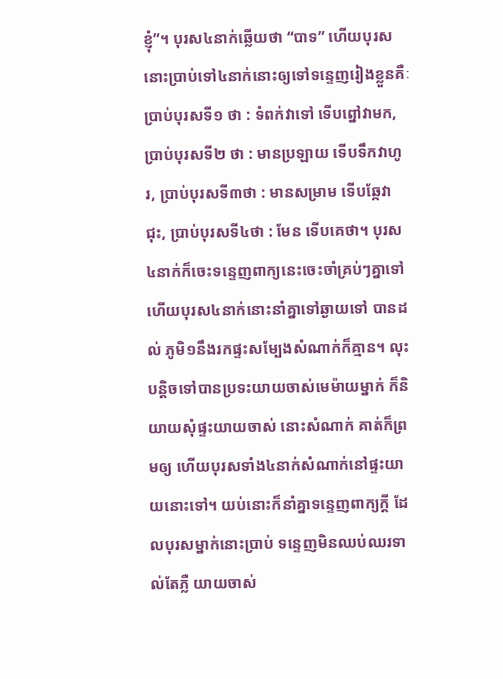ខ្ញុំ”។ បុរស៤នាក់ឆ្លើយថា “បាទ” ហើយបុរស នោះប្រាប់ទៅ៤នាក់នោះឲ្យទៅទនេ្ទញរៀងខ្លួនគឺៈ ប្រាប់បុរសទី១ ថា : ទំពក់វាទៅ ទើបព្នៅវាមក, ប្រាប់បុរសទី២ ថា : មានប្រឡាយ ទើបទឹកវាហូរ, ប្រាប់បុរសទី៣ថា : មានសម្រាម ទើបឆែ្កវាជុះ, ប្រាប់បុរសទី៤ថា : មែន ទើបគេថា។ បុរស៤នាក់ក៏ចេះទនេ្ទញពាក្យនេះចេះចាំគ្រប់ៗគ្នាទៅ ហើយបុរស៤នាក់នោះនាំគ្នាទៅឆ្ងាយទៅ បានដល់ ភូមិ១នឹងរកផ្ទះសមែ្បងសំណាក់ក៏គ្មាន។ លុះបន្តិចទៅបានប្រទះយាយចាស់មេម៉ាយម្នាក់ ក៏និយាយសុំផ្ទះយាយចាស់ នោះសំណាក់ គាត់ក៏ព្រមឲ្យ ហើយបុរសទាំង៤នាក់សំណាក់នៅផ្ទះយាយនោះទៅ។ យប់នោះក៏នាំគ្នាទនេ្ទញពាក្យក្តី ដែលបុរសម្នាក់នោះប្រាប់ ទនេ្ទញមិនឈប់ឈរទាល់តែភ្លឺ យាយចាស់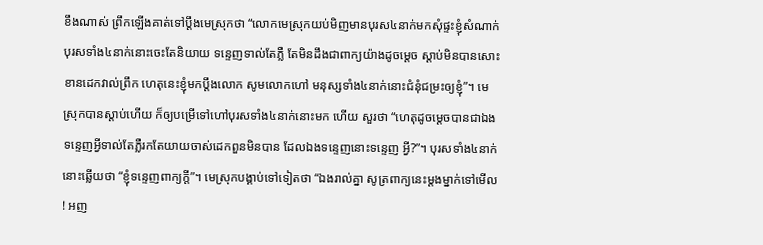ខឹងណាស់ ព្រឹកឡើងគាត់ទៅប្តឹងមេស្រុកថា “លោកមេស្រុកយប់មិញមានបុរស៤នាក់មកសុំផ្ទះខ្ញុំសំណាក់ បុរសទាំង៤នាក់នោះចេះតែនិយាយ ទនេ្ទញទាល់តែភ្លឺ តែមិនដឹងជាពាក្យយ៉ាងដូចមេ្តច ស្តាប់មិនបានសោះខានដេកវាល់ព្រឹក ហេតុនេះខ្ញុំមកប្តឹងលោក សូមលោកហៅ មនុស្សទាំង៤នាក់នោះជំនុំជម្រះឲ្យខ្ញុំ”។ មេស្រុកបានស្តាប់ហើយ ក៏ឲ្យបម្រើទៅហៅបុរសទាំង៤នាក់នោះមក ហើយ សួរថា “ហេតុដូចមេ្តចបានជាឯងទនេ្ទញអ្វីទាល់តែភ្លឺរកតែយាយចាស់ដេកពួនមិនបាន ដែលឯងទនេ្ទញនោះទនេ្ទញ អ្វី?”។ បុរសទាំង៤នាក់នោះឆ្លើយថា “ខ្ញុំទនេ្ទញពាក្យក្តី”។ មេស្រុកបង្គាប់ទៅទៀតថា “ឯងរាល់គ្នា សូត្រពាក្យនេះម្តងម្នាក់ទៅមើល ! អញ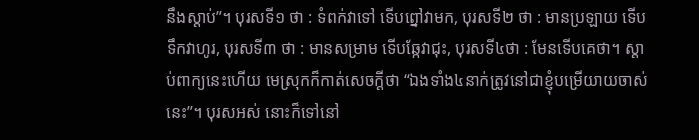នឹងស្តាប់”។ បុរសទី១ ថា : ទំពក់វាទៅ ទើបព្នៅវាមក, បុរសទី២ ថា : មានប្រឡាយ ទើបទឹកវាហូរ, បុរសទី៣ ថា : មានសម្រាម ទើបឆែ្កវាជុះ, បុរសទី៤ថា : មែនទើបគេថា។ ស្តាប់ពាក្យនេះហើយ មេស្រុកក៏កាត់សេចក្តីថា “ឯងទាំង៤នាក់ត្រូវនៅជាខ្ញុំបម្រើយាយចាស់នេះ”។ បុរសអស់ នោះក៏ទៅនៅ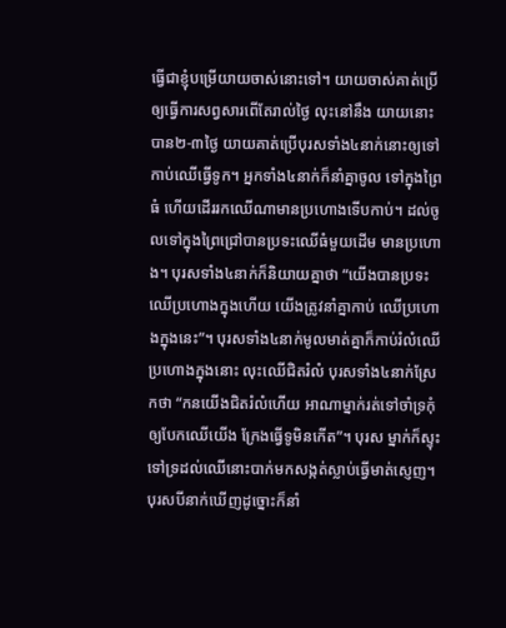ធ្វើជាខ្ញុំបម្រើយាយចាស់នោះទៅ។ យាយចាស់គាត់ប្រើឲ្យធ្វើការសព្វសារពើតែរាល់ថៃ្ង លុះនៅនឹង យាយនោះបាន២-៣ថៃ្ង យាយគាត់ប្រើបុរសទាំង៤នាក់នោះឲ្យទៅកាប់ឈើធ្វើទូក។ អ្នកទាំង៤នាក់ក៏នាំគ្នាចូល ទៅក្នុងព្រៃធំ ហើយដើររកឈើណាមានប្រហោងទើបកាប់។ ដល់ចូលទៅក្នុងព្រៃជ្រៅបានប្រទះឈើធំមួយដើម មានប្រហោង។ បុរសទាំង៤នាក់ក៏និយាយគ្នាថា “យើងបានប្រទះឈើប្រហោងក្នុងហើយ យើងត្រូវនាំគ្នាកាប់ ឈើប្រហោងក្នុងនេះ”។ បុរសទាំង៤នាក់មូលមាត់គ្នាក៏កាប់រំលំឈើប្រហោងក្នុងនោះ លុះឈើជិតរំលំ បុរសទាំង៤នាក់ស្រែកថា “កនយើងជិតរំលំហើយ អាណាម្នាក់រត់ទៅចាំទ្រកុំឲ្យបែកឈើយើង ក្រែងធ្វើទូមិនកើត”។ បុរស ម្នាក់ក៏ស្ទុះទៅទ្រដល់ឈើនោះបាក់មកសង្កត់ស្លាប់ធ្វើមាត់សេ្ញញ។ បុរសបីនាក់ឃើញដូច្នោះក៏នាំ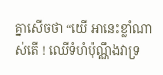គ្នាសើចថា “យើ អានេះខ្លាំណាស់តើ ! ឈើទំហំប៉ុណ្ណឹងវាទ្រ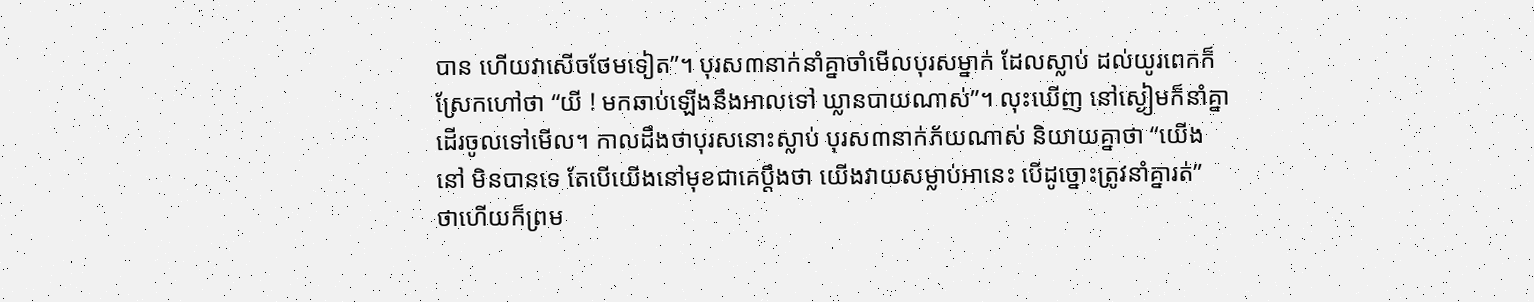បាន ហើយវាសើចថែមទៀត”។ បុរស៣នាក់នាំគ្នាចាំមើលបុរសម្នាក់ ដែលស្លាប់ ដល់យូរពេកក៏ស្រែកហៅថា “យី ! មកឆាប់ឡើងនឹងអាលទៅ ឃ្លានបាយណាស់”។ លុះឃើញ នៅស្ងៀមក៏នាំគ្នាដើរចូលទៅមើល។ កាលដឹងថាបុរសនោះស្លាប់ បុរស៣នាក់ភ័យណាស់ និយាយគ្នាថា “យើងនៅ មិនបានទេ តែបើយើងនៅមុខជាគេប្តឹងថា យើងវាយសម្លាប់អានេះ បើដូច្នោះត្រូវនាំគ្នារត់” ថាហើយក៏ព្រម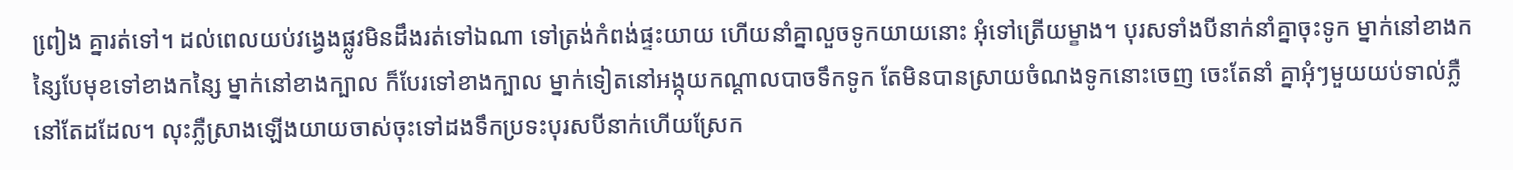ពៀ្រង គ្នារត់ទៅ។ ដល់ពេលយប់វងេ្វងផ្លូវមិនដឹងរត់ទៅឯណា ទៅត្រង់កំពង់ផ្ទះយាយ ហើយនាំគ្នាលួចទូកយាយនោះ អុំទៅត្រើយម្ខាង។ បុរសទាំងបីនាក់នាំគ្នាចុះទូក ម្នាក់នៅខាងកនៃ្សបែមុខទៅខាងកនៃ្ស ម្នាក់នៅខាងក្បាល ក៏បែរទៅខាងក្បាល ម្នាក់ទៀតនៅអង្កុយកណ្តាលបាចទឹកទូក តែមិនបានស្រាយចំណងទូកនោះចេញ ចេះតែនាំ គ្នាអុំៗមួយយប់ទាល់ភ្លឺនៅតែដដែល។ លុះភ្លឺស្រាងឡើងយាយចាស់ចុះទៅដងទឹកប្រទះបុរសបីនាក់ហើយស្រែក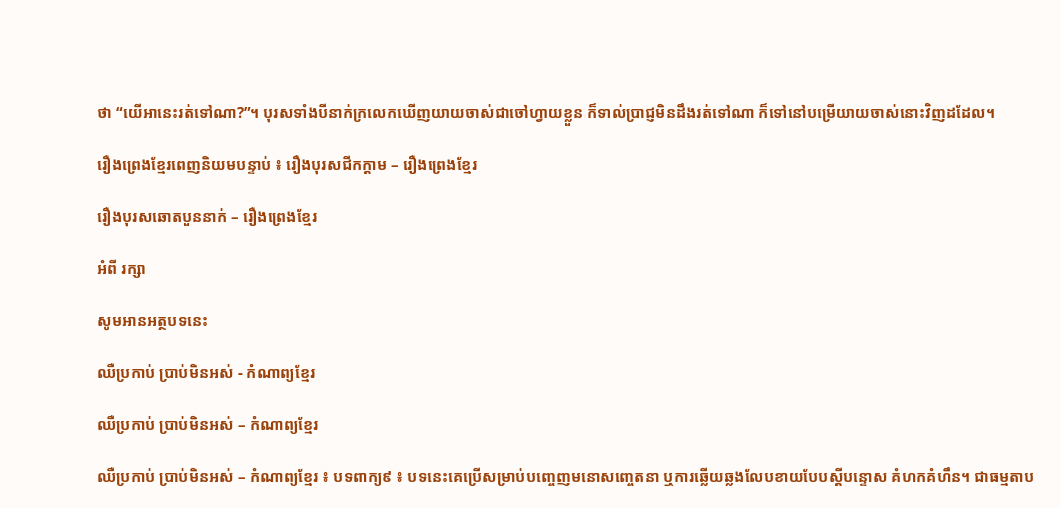ថា “យើអានេះរត់ទៅណា?”។ បុរសទាំងបីនាក់ក្រលេកឃើញយាយចាស់ជាចៅហ្វាយខ្លួន ក៏ទាល់ប្រាជ្ញមិនដឹងរត់ទៅណា ក៏ទៅនៅបម្រើយាយចាស់នោះវិញដដែល។

រឿងព្រេងខ្មែរពេញនិយមបន្ទាប់ ៖ រឿងបុរសជីកក្តាម – រឿងព្រេងខ្មែរ

រឿងបុរសឆោតបួននាក់ – រឿងព្រេងខ្មែរ

អំពី រក្សា

សូមអានអត្ថបទនេះ

ឈឺប្រកាប់ ប្រាប់មិនអស់ - កំណាព្យខ្មែរ

ឈឺប្រកាប់ ប្រាប់មិនអស់ – កំណាព្យខ្មែរ

ឈឺប្រកាប់ ប្រាប់មិនអស់ – កំណាព្យខ្មែរ ៖ បទពាក្យ៩ ៖ បទនេះគេប្រើសម្រាប់បញ្ចេញមនោសញ្ចេតនា ឬការឆ្លើយឆ្លងលែបខាយបែបស្ដីបន្ទោស គំហកគំហឹន។ ជាធម្មតាប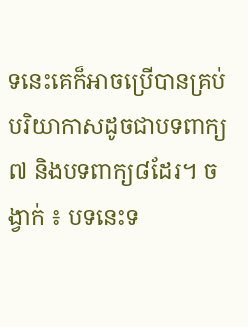ទនេះគេក៏អាចប្រើបានគ្រប់បរិយាកាសដូចជាបទពាក្យ៧ និងបទពាក្យ៨ដែរ។ ចង្វាក់ ៖ បទនេះទ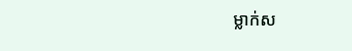ម្លាក់ស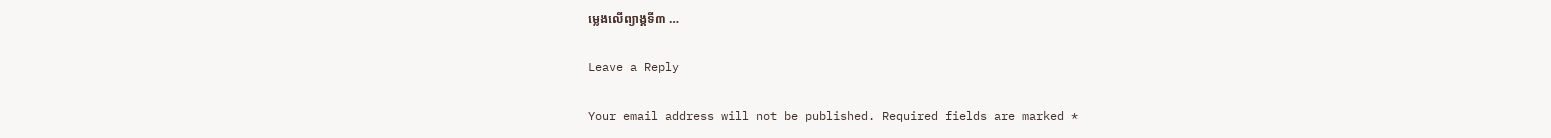ម្លេងលើព្យាង្គទី៣ …

Leave a Reply

Your email address will not be published. Required fields are marked *